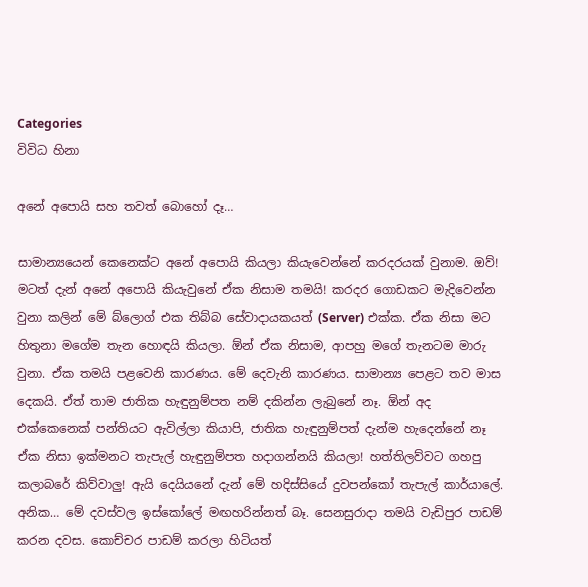Categories
විවිධ හිනා

අනේ අපොයි සහ තවත් බොහෝ දෑ…

සාමාන්‍යයෙන් කෙනෙක්ට අනේ අපොයි කියලා කියැවෙන්නේ කරදරයක් වුනාම. ඔව්! මටත් දැන් අනේ අපොයි කියැවුනේ ඒක නිසාම තමයි! කරදර ගොඩකට මැදිවෙන්න වුනා කලින් මේ බ්ලොග් එක තිබ්බ සේවාදායකයත් (Server) එක්ක. ඒක නිසා මට හිතුනා මගේම ‍තැන හොඳයි කියලා. ඕන් ඒක නිසාම, ආපහු මගේ තැනටම මාරු වුනා. ඒක තමයි පළවෙනි කාරණය. මේ දෙවැනි කාරණය. සාමාන්‍ය පෙළට තව මාස දෙකයි. ඒත් තාම ජාතික හැඳුනුම්පත නම් දකින්න ලැබුනේ නෑ. ඕන් අද එක්කෙනෙක් පන්තියට ඇවිල්ලා කියාපි, ජාතික හැඳුනුම්පත් දැන්ම හැදෙන්නේ නෑ ඒක නිසා ඉක්මනට තැපැල් හැඳුනුම්පත හදාගන්නයි කියලා! හත්තිලව්වට ගහපු කලා‍බරේ කිව්වාලු! ඇයි දෙයියනේ දැන් මේ හදිස්සියේ දුවපන්කෝ තැපැල් කාර්යාලේ. අනික… මේ දවස්වල ඉස්කෝලේ මඟහරින්නත් බෑ. සෙනසුරාදා තමයි වැඩිපුර පාඩම් කරන දවස. කොච්චර පාඩම් කරලා හිටියත්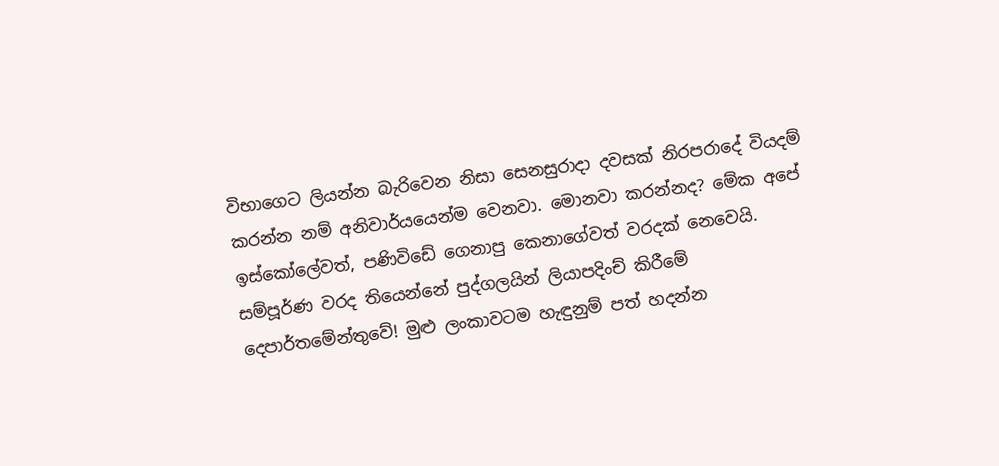විභාගෙට ලියන්න බැරිවෙන නිසා සෙනසුරාදා දවසක් නිරපරා‍‍දේ වියදම් කරන්න නම් අනිවාර්ය‍යෙන්ම වෙනවා. මොනවා කරන්නද? මේක අපේ ඉස්කෝලේවත්, පණිවිඩේ ගෙනාපු කෙනාගේවත් වරදක් නෙවෙයි. සම්පූර්ණ වරද තියෙන්නේ පුද්ගලයින් ලියාපදිංච් කිරීමේ දෙපාර්තමේන්තුවේ! මුළු ලංකාවටම හැඳුනුම් පත් හදන්න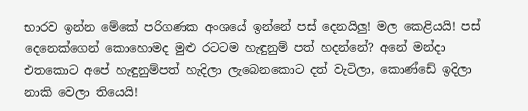භාරව ඉන්න මේකේ පරිගණක අංශයේ ඉන්නේ පස් දෙනයිලු! මල කෙළියයි! පස් දෙනෙක්ගෙන් කොහොමද මුළු රටටම හැඳුනුම් පත් හදන්නේ? අනේ මන්දා එතකොට අපේ හැඳුනුම්පත් හැදිලා ලැබෙනකොට දත් වැටිලා, කොණ්ඩේ ඉදිලා නාකි වෙලා තියෙයි!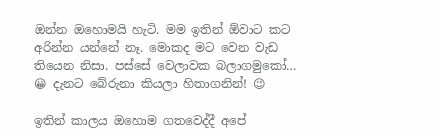ඔන්න ඔහොමයි හැටි. මම ඉතින් ඕවාට කට අරි‍න්න යන්නේ නෑ. මොකද මට වෙන වැඩ තියෙන නිසා. පස්සේ වෙලාවක බලාගමුකෝ… 😀 දැනට බේරුනා කියලා හිතාගනින්! 😉

ඉතින් කාලය ඔහොම ගතවෙද්දී අපේ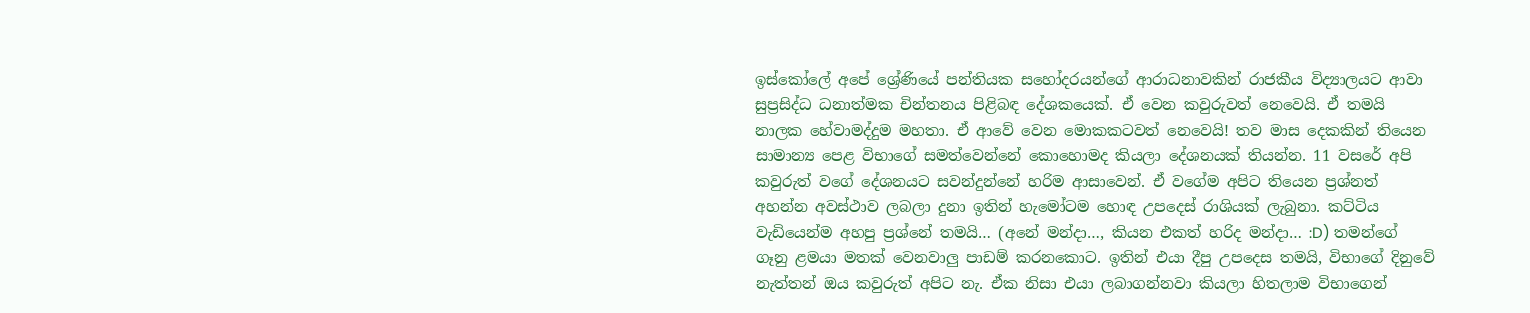ඉස්කෝලේ අපේ ශ්‍රේණියේ පන්තියක සහෝදරයන්ගේ ආරාධනාවකින් රාජකීය විද්‍යාලයට ආවා සුප්‍රසිද්ධ ධනාත්මක චින්තනය පිළිබඳ දේශකයෙක්. ඒ වෙන කවුරුවත් නෙවෙයි. ඒ තමයි නාලක හේවාමද්දුම මහතා. ඒ ආවේ වෙන මොකකටවත් නෙවෙයි! තව මාස දෙකකින් තියෙන සාමාන්‍ය පෙළ විභාගේ සමත්වෙන්නේ කොහොමද කියලා දේශනයක් තියන්න. 11 වසරේ අපි කවුරුත් වගේ දේශනයට සවන්දුන්නේ හරිම ආසාවෙන්. ඒ වගේම අපිට තියෙන ප්‍රශ්නත් අහන්න අවස්ථාව ලබලා දුනා ඉතින් හැමෝටම හොඳ උපදෙස් රාශියක් ලැබුනා. කට්ටිය වැඩියෙන්ම අහපු ප්‍රශ්නේ තමයි… (අනේ මන්දා…, කියන එකත් හරිද මන්දා… :D) තමන්ගේ ගෑනු ළමයා මතක් වෙනවාලු පාඩම් කරනකොට. ඉතින් එයා දීපු උපදෙස තමයි, විභා‍ගේ දිනුවේ නැත්තන් ඔය කවුරුත් අපිට නැ. ඒක නිසා එයා ලබාගන්නවා කියලා හිතලාම විභාගෙන්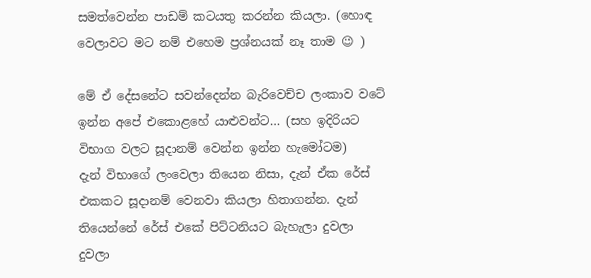සමත්වෙන්න පාඩම් කටයතු කරන්න කියලා. (හොඳ වෙලාවට මට නම් එහෙම ප්‍රශ්නයක් නෑ තාම 😉 )

මේ ඒ දේසනේට සවන්දෙන්න බැරිවෙච්ච ලංකාව වටේ ඉන්න අපේ එකොළහේ යාළුවන්ට… (සහ ඉදිරියට විභාග වලට සූදානම් වෙන්න ඉන්න හැමෝටම)
දැන් විභාගේ ලංවෙලා තියෙන නිසා, දැන් ඒක රේස් එකකට සූදානම් වෙනවා කියලා හිතාගන්න. දැන් තියෙන්නේ රේස් එකේ පිට්ටනියට බැහැලා දුවලා දුවලා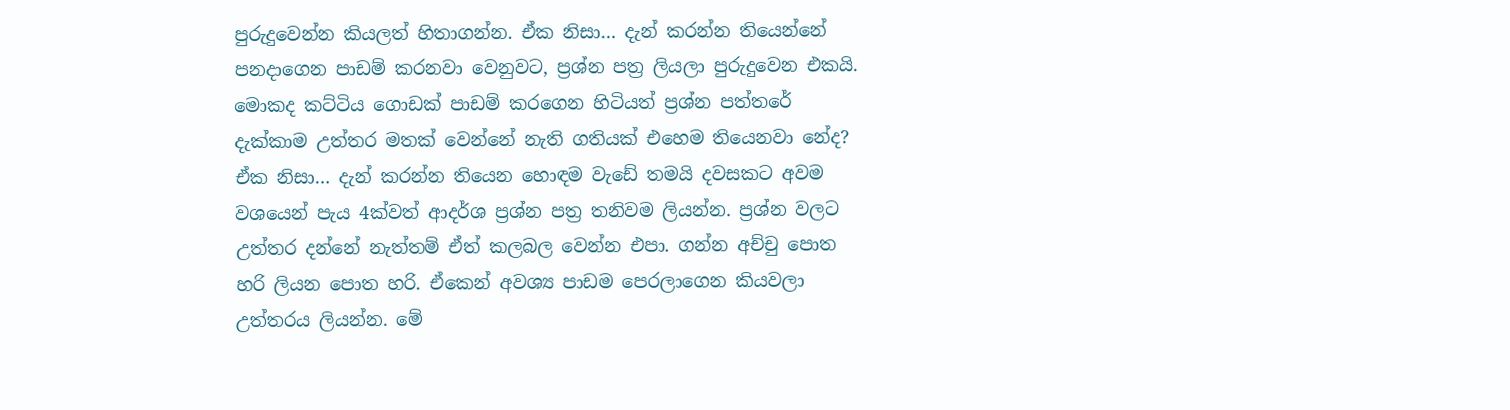පුරුදුවෙන්න කියලත් හිතාගන්න. ඒක නිසා… දැන් කරන්න තියෙන්නේ පනදාගෙන පාඩම් කරනවා වෙනුවට, ප්‍රශ්න පත්‍ර ලියලා පුරුදුවෙන එකයි. මොකද කට්ටිය ගොඩක් පාඩම් කරගෙන හිටියත් ප්‍රශ්න පත්තරේ දැක්කාම උත්තර මතක් වෙන්නේ නැති ගතියක් එහෙම තියෙනවා නේද? ඒක නිසා… දැන් කරන්න තියෙන හොඳම වැඩේ තමයි දවසකට අවම වශයෙන් පැය 4ක්වත් ආදර්ශ ප්‍රශ්න පත්‍ර තනිවම ලියන්න. ප්‍රශ්න වලට උත්තර දන්නේ නැත්තම් ඒත් කලබල වෙන්න එපා. ගන්න අච්චු පොත හරි ලියන පොත හරි. ඒකෙන් අවශ්‍ය පාඩම පෙරලාගෙන කියවලා උත්තරය ලියන්න. මේ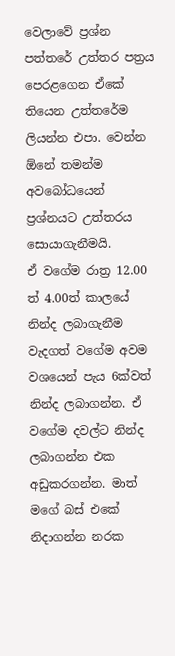වෙලාවේ ප්‍රශ්න පත්තරේ උත්තර පත්‍රය පෙරළගෙන ඒකේ තියෙන උත්තරේම ලියන්න එපා. වෙන්න ඕනේ තමන්ම අවබෝධයෙන් ප්‍රශ්නයට උත්තරය සොයාගැනීමයි.
ඒ වගේම රාත්‍ර 12.00 ත් 4.00ත් කාලයේ නින්ද ලබාගැනීම වැදගත් වගේම අවම වශයෙන් පැය 6ක්වත් නින්ද ලබාගන්න. ඒ වගේම දවල්ට නින්ද ලබාගන්න එක අඩුකරගන්න. මාත් මගේ බස් එකේ නිදාගන්න නරක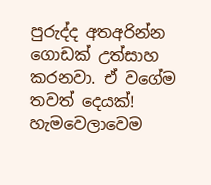පුරුද්ද අතඅරින්න ගොඩක් උත්සාහ කරනවා. ඒ වගේම තවත් දෙයක්! හැමවෙලාවෙම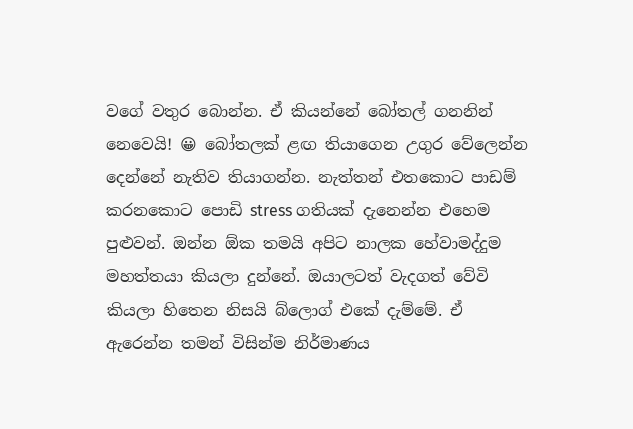වගේ වතුර බොන්න. ඒ කියන්නේ බෝතල් ගනනින් නෙවෙයි! 😀 බෝතලක් ළඟ තියාගෙන උගුර වේලෙන්න දෙන්නේ නැතිව තියාගන්න. නැත්තන් එතකොට පාඩම් කරනකොට පොඩි stress ගතියක් දැනෙන්න එහෙම පුළුවන්. ඔන්න ඕක තමයි අපිට නාලක හේවාමද්දුම මහත්තයා කියලා දුන්නේ. ඔයාලටත් වැදගත් වේවි කියලා හිතෙන නිසයි බ්ලොග් එකේ දැම්මේ. ඒ ඇරෙන්න තමන් විසින්ම නිර්මාණය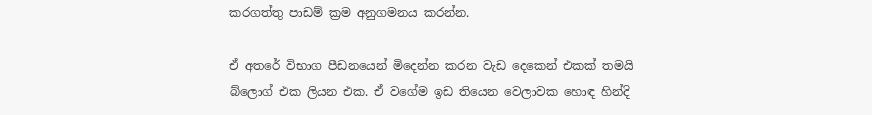කරගත්තු පාඩම් ක්‍රම අනුගමනය කරන්න.

ඒ අතරේ විභාග පීඩනයෙන් මිදෙන්න කරන වැඩ දෙකෙන් එකක් තමයි බ්ලොග් එක ලියන එක. ඒ වගේම ඉඩ තියෙන වෙලාවක හොඳ හින්දි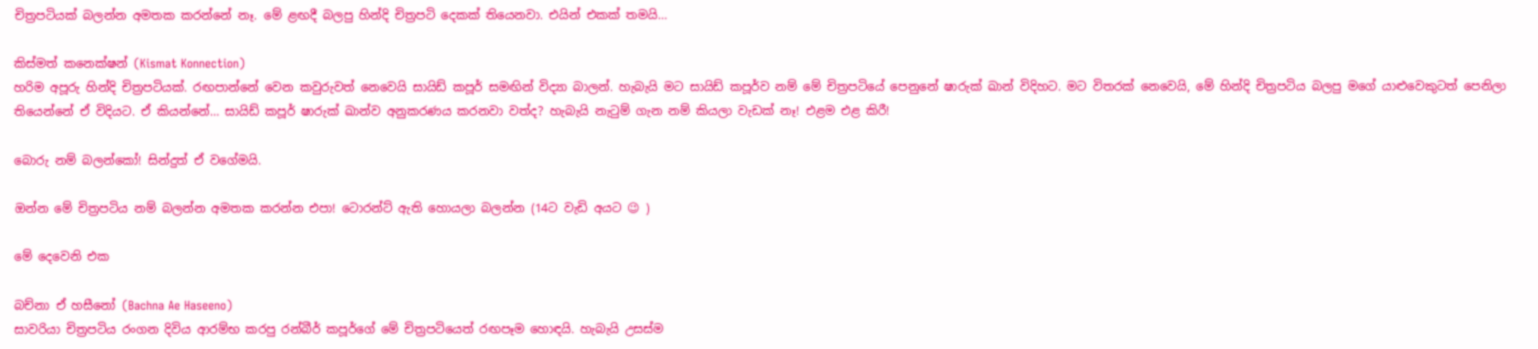චිත්‍රපටියක් බලන්න අමතක කරන්නේ නෑ. මේ ළඟදී බලපු හින්දි චිත්‍රපටි දෙකක් තියෙනවා. එයින් එකක් තමයි…

කිස්මත් කනෙක්ෂන් (Kismat Konnection)
හරිම අපූරු හින්දි චිත්‍රපටියක්. රඟපාන්නේ වෙන කවුරුවත් නෙවෙයි සායිඩ් කපූර් සමඟින් විද්‍යා බාලන්. හැබැයි මට සායිඩ් කපූර්ව නම් මේ චිත්‍රපටියේ පෙනුනේ ෂාරුක් ඛාන් විදිහට. මට විතරක් නෙවෙයි, මේ හින්දි චිත්‍රපටිය බලපු මගේ යාළුවෙකුටත් පෙනිලා තියෙන්නේ ඒ විදියට. ඒ කියන්නේ… සායිඩ් කපූර් ෂාරුක් ඛාන්ව අනුකරණය කරනවා වත්ද? හැබැයි නැටුම් ගැන නම් කියලා වැඩක් නෑ! එළම එළ කිරී!

බොරු නම් බලන්කෝ! සින්දුත් ඒ වගේමයි.

ඔන්න මේ චිත්‍රපටිය නම් බලන්න අමතක කරන්න එපා! ටොරන්ට් ඇති හොයලා බලන්න (14ට වැඩි අයට 😉 )

මේ දෙවෙනි එක

බච්නා ඒ හසීනෝ (Bachna Ae Haseeno)
සාවරියා චිත්‍රපටිය රංගන දිවිය ආරම්භ කරපු රන්බීර් කපූර්ගේ මේ චිත්‍රපටියෙත් රඟපෑම හොඳයි. හැබැයි උසස්ම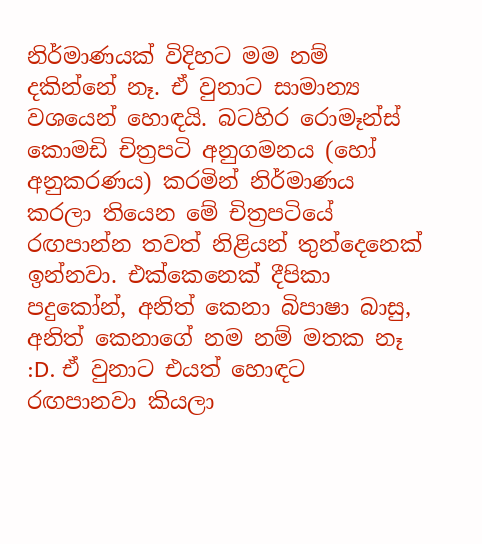නිර්මාණයක් විදිහට මම නම් දකින්නේ නෑ. ඒ වුනාට සාමාන්‍ය වශයෙන් හොඳයි. බටහිර රොමෑන්ස් කොමඩි චිත්‍රපටි අනුගමනය (හෝ අනුකරණය) කරමින් නිර්මාණය කරලා තියෙන මේ චිත්‍රපටියේ රඟපාන්න තවත් නිළියන් තුන්දෙනෙක් ඉන්නවා. එක්කෙනෙක් දීපිකා පදුකෝන්, අනිත් කෙනා බිපාෂා බාසු, අනිත් කෙ‍නාගේ නම නම් මතක නෑ :D. ඒ වුනාට එයත් ‍‍හොඳට රඟපානවා කියලා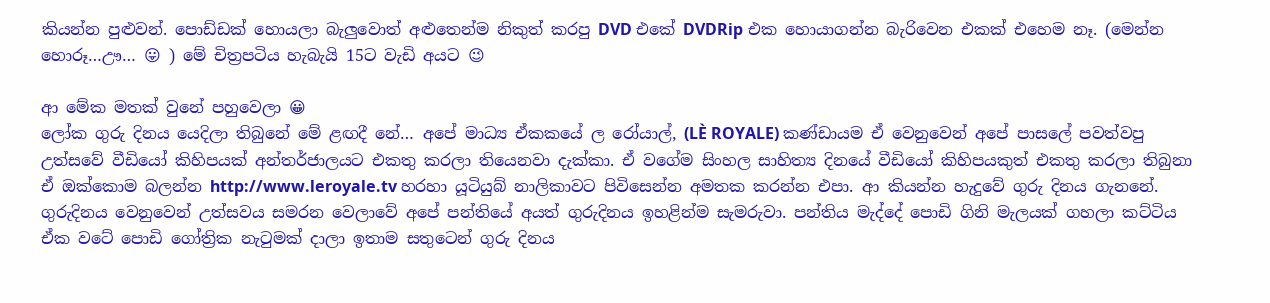කියන්න පුළුවන්. පොඩ්ඩක් හොයලා බැලුවොත් අළුතෙන්ම නිකුත් කරපු DVD එකේ DVDRip එක හොයාගන්න බැරිවෙන එකක් එහෙම නෑ. (මෙන්න හොරූ…ඌ… 😛 ) මේ චිත්‍රපටිය හැබැයි 15ට වැඩි අයට 😉

ආ මේක මතක් වුනේ පහුවෙලා 😀
ලෝක ගුරු දිනය යෙදිලා තිබුනේ මේ ළඟදී නේ… අපේ මාධ්‍ය ඒකකයේ ල රෝයාල්, (LÈ ROYALE) කණ්ඩායම ඒ වෙනුවෙන් අපේ පාසලේ පවත්වපු උත්සවේ වීඩියෝ කිහිපයක් අන්තර්ජාලයට එකතු කරලා තියෙනවා දැක්කා. ඒ වගේම සිංහල සාහිත්‍ය දිනයේ වීඩි‍යෝ කිහිපයකුත් එකතු කරලා තිබුනා ඒ ඔක්කොම බලන්න http://www.leroyale.tv හරහා යූටියුබ් නාලිකාවට පිවිසෙන්න අමතක කරන්න එපා. ආ කියන්න හැදුවේ ගුරු දිනය ගැනනේ. ගුරුදිනය වෙනුවෙන් උත්සවය සමරන වෙලාවේ අපේ පන්තියේ අයත් ගුරුදිනය ඉහළින්ම සැමරුවා. පන්තිය මැද්දේ පොඩි ගිනි මැලයක් ගහලා කට්ටිය ඒක වටේ පොඩි ගෝත්‍රික නැටුමක් දාලා ඉතාම සතුටෙන් ගුරු දිනය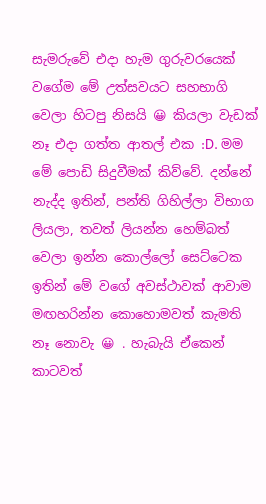සැමරුවේ එදා හැම ගුරුව‍රයෙක් වගේම මේ උත්සවයට සහභාගි වෙලා හිටපු නිසයි 😀 කියලා වැඩක් නෑ එදා ගත්ත ආතල් එක :D. මම මේ පොඩි සිදුවීමක් කිව්වේ. දන්නේ නැද්ද ඉතින්, පන්ති ගිහිල්ලා විභාග ලියලා, තවත් ලියන්න හෙම්බත් වෙලා ඉන්න කොල්ලෝ සෙට්ටෙක ඉතින් මේ වගේ අවස්ථාවක් ආවාම මඟහරින්න කොහොමවත් කැමති නෑ නොවැ 😀 . හැබැයි ඒකෙන් කාටවත්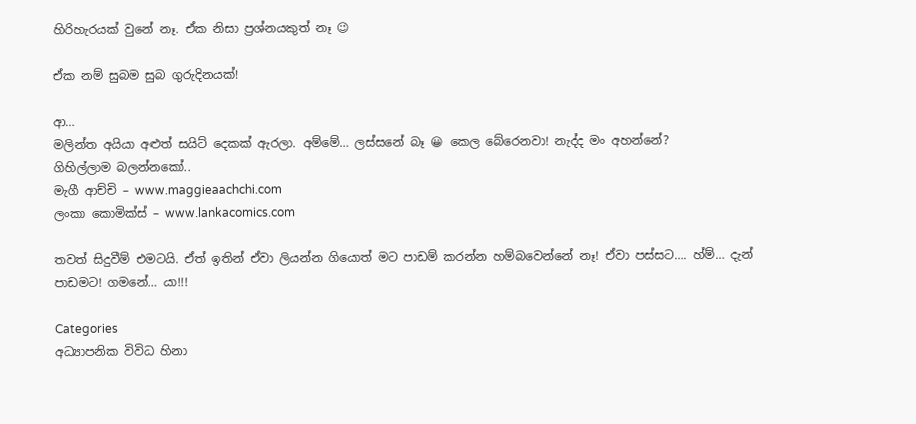හිරිහැරයක් වුනේ නෑ. ඒක නිසා ප්‍රශ්නයකුත් නෑ 😉

ඒක නම් සුබම සුබ ගුරුදිනයක්!

ආ…
මලින්ත අයියා අළුත් සයිට් දෙකක් ඇරලා. අම්මේ… ලස්සනේ බෑ 😀 කෙල ‍බේරෙනවා! නැද්ද මං අහන්නේ?
ගිහිල්ලාම බලන්නකෝ..
මැගී ආච්චි – www.maggieaachchi.com
ලංකා කොමික්ස් – www.lankacomics.com

තවත් සිදුවීම් එමටයි. ඒත් ඉතින් ඒවා ලියන්න ගියොත් මට පාඩම් කරන්න හම්බවෙන්නේ නෑ! ඒවා පස්සට…. හ්ම්… දැන් පාඩමට! ගම‍නේ… යා!!!

Categories
අධ්‍යාපනික විවිධ හිනා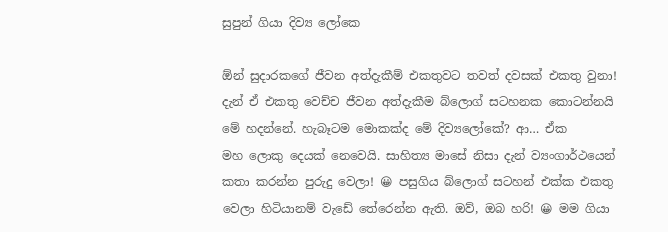සුපුන් ගියා දිව්‍ය ලෝකෙ

ඕන් සුදාරකගේ ජීවන අත්දැකීම් එකතුවට තවත් දවසක් එකතු වුනා! දැන් ඒ එකතු වෙච්ච ජීවන අත්දැකීම බ්ලොග් සටහනක කොටන්නයි‍ මේ හදන්නේ. හැබෑටම මොකක්ද මේ දිව්‍යලෝකේ? ආ… ඒක මහ ‍ලොකු දෙයක් නෙවෙයි. සාහිත්‍ය මාසේ නිසා දැන් ව්‍යංගාර්ථයෙන් කතා කරන්න පුරුදු වෙලා! 😀 පසුගිය බ්ලොග් සටහන් එක්ක එකතු වෙලා හිටියානම් වැඩේ තේරෙන්න ඇති. ඔව්, ඔබ හරි! 😀 මම ගියා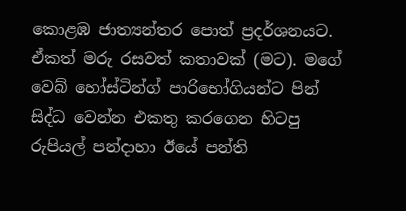කොළඹ ජාත්‍යන්තර පොත් ප්‍රදර්ශනයට. ඒකත් මරු රසවත් කතාවක් (මට). මගේ වෙබ් හෝස්ටින්ග් පාරිභෝගියන්ට පින් සිද්ධ වෙන්න එකතු කරගෙන හිටපු රුපියල් පන්දාහා ඊයේ පන්ති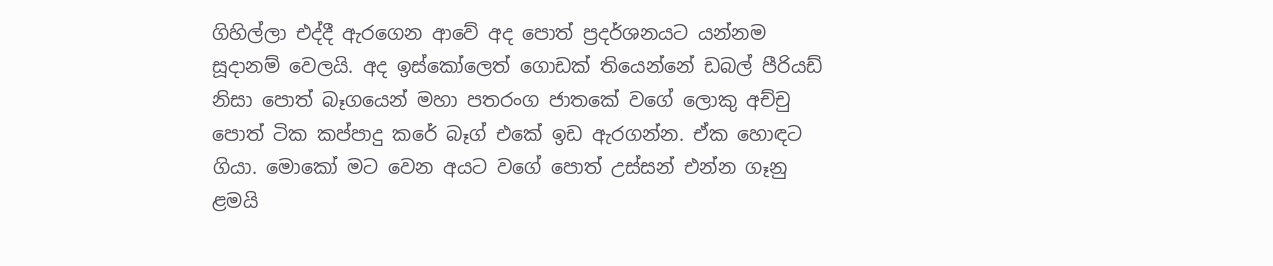ගිහිල්ලා එද්දී ඇරගෙන ආවේ අද පොත් ප්‍රදර්ශනයට යන්නම සූදානම් වෙලයි. අද ඉස්කෝලෙත් ගොඩක් තියෙන්නේ ඩබල් පීරියඩ් නිසා පොත් බෑගයෙන් මහා පතරංග ජාතකේ ‍ව‍ගේ ලොකු අච්චු පොත් ටික කප්පාදු කරේ බෑග් එකේ ඉඩ ඇරගන්න. ඒක හොඳට ගියා. මොකෝ මට වෙන අයට වගේ පොත් උස්සන් එන්න ගෑනු ළමයි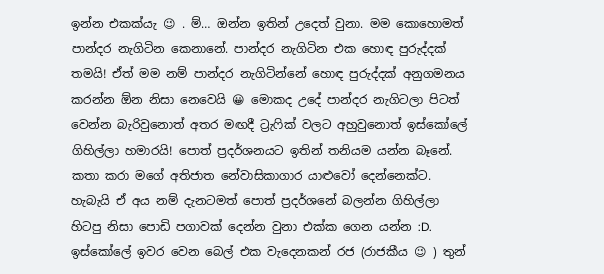ඉන්න එකක්යැ 😉 . ම්… ඔන්න ඉතින් උදෙත් වුනා. මම කොහොමත් පාන්දර නැගිටින කෙනානේ. පාන්දර නැගිටින එක හොඳ පුරුද්දක් තමයි! ඒත් මම නම් පාන්දර නැගිටින්නේ හොඳ පුරුද්දක් අනුගමනය කරන්න ඕන නිසා නෙවෙයි 😀 මොකද උදේ පාන්දර නැගිටලා පිටත් වෙන්න බැරිවුනොත් අතර මඟදී ට්‍රැෆික් වලට අහුවුනොත් ඉස්කෝලේ ගිහිල්ලා හමාරයි! පොත් ප්‍රදර්ශනයට ඉතින් තනියම යන්න බෑනේ. කතා කරා මගේ අතිජාත නේවාසිකාගාර යාළුවෝ දෙන්නෙක්ට. හැබැයි ඒ අය නම් දැනටමත් පොත් ප්‍රදර්ශනේ බලන්න ගිහිල්ලා හිටපු නිසා පොඩි පගාවක් දෙන්න වුනා එක්ක ගෙන යන්න :D. ඉස්කෝලේ ඉවර වෙන බෙල් එක වැදෙනකන් රජ (රාජකීය 😉 ) තුන්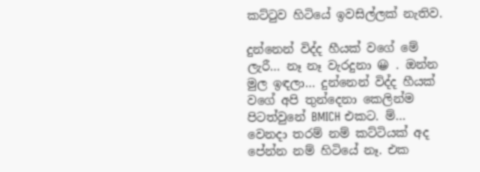කට්ටුව හිටියේ ඉවසිල්ලක් නැතිව.

දුන්නෙන් විද්ද හීයක් වගේ මේ ලැරී… නෑ නෑ වැරදුනා 😀 . ඔන්න මුල ඉඳලා… දුන්නෙන් විද්ද හීයක් වගේ අපි තුන්දෙනා කෙලින්ම පිටත්වුනේ BMICH එකට. ම්… වෙනදා තරම් නම් කට්ටියක් අද පේන්න නම් හිටියේ නෑ. එක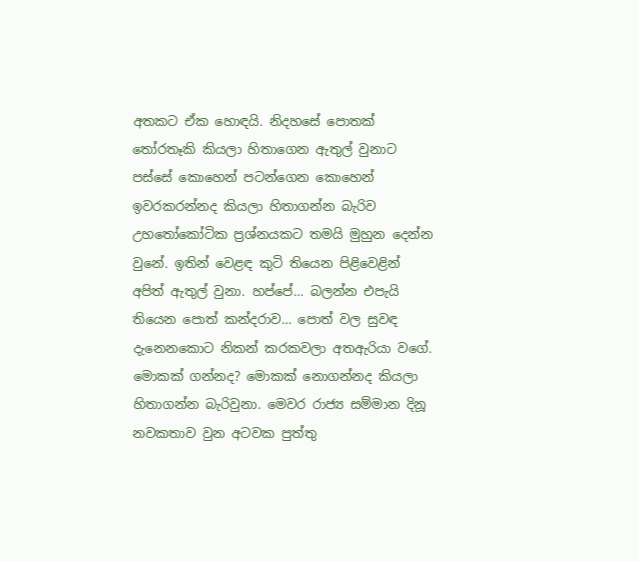අතකට ඒක හොඳයි. නිදහසේ පොතක් තෝරතෑකි කියලා හිතාගෙන ඇතුල් වුනාට පස්සේ කොහෙන් පටන්ගෙන කො‍හෙන් ඉවරකරන්නද කියලා හිතාගන්න බැරිව උහතෝකෝටික ප්‍රශ්නයකට තමයි මුහුන දෙන්න වුනේ. ඉතින් වෙළඳ කුටි තියෙන පිළිවෙළින් අපිත් ඇතුල් වුනා. හප්පේ… බලන්න එපැයි තියෙන පොත් කන්දරාව… පොත් වල සුවඳ දැනෙනකොට නිකන් කරකවලා අතඇරියා වගේ. මොකක් ගන්නද? මොකක් නොගන්නද කියලා හිතාගන්න බැරිවුනා. මෙවර රාජ්‍ය සම්මාන දිනූ නවකතාව වුන අටවක පුත්තු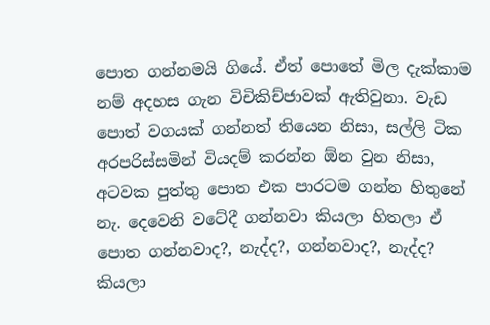පොත ගන්නමයි ගියේ. ඒත් ‍පොතේ මිල දැක්කාම නම් අදහස ගැන විචිකිච්ජාවක් ඇතිවුනා. වැඩ පොත් වගයක් ගන්නත් තියෙන නිසා, සල්ලි ටික අරපරිස්ස‍මින් වියදම් කරන්න ඕන වුන නිසා, අටවක පුත්තු පොත එක පාරටම ගන්න හිතුනේ නැ. දෙවෙනි වටේදී ගන්නවා කියලා හිතලා ඒ පොත ගන්නවාද?, නැද්ද?, ගන්නවාද?, නැද්ද?  කියලා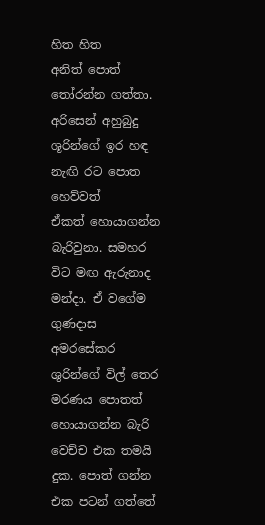හිත හිත අනිත් ‍පොත් තෝරන්න ගත්තා. අරිසෙන් අහුබුදු ශූරි‍න්ගේ ඉර හඳ නැඟි රට පොත හෙව්වත් ඒකත් ‍හොයාගන්න බැරිවුනා. සමහර විට මඟ ඇරුනාද මන්දා. ඒ ව‍‍ගේම ගුණදාස අමරසේකර ශුරින්ගේ විල් තෙර මරණය පොතත් හොයාගන්න බැරි වෙච්ච එක තමයි දුක. පොත් ගන්න එක පටන් ගත්තේ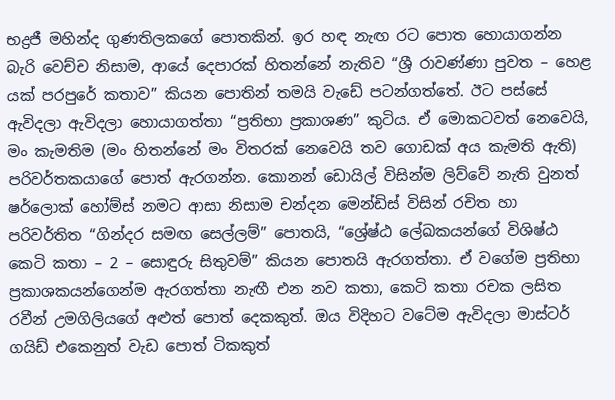භද්‍රජී මහින්ද ගුණතිලක‍ගේ පොතකින්. ඉර හඳ නැඟ රට පොත හොයාගන්න බැරි වෙච්ච නිසාම, ආයේ දෙපාරක් හිතන්නේ නැතිව “ශ්‍රී රාවණ්ණා පුවත – හෙළ යක් පරපුරේ කතාව” කියන පොතින් තමයි වැඩේ පටන්ගත්තේ. ඊට පස්සේ ඇවිදලා ඇවිදලා හොයාගත්තා “ප්‍රතිභා ප්‍රකාශණ” කුටිය. ඒ මොකටවත් නෙවෙයි, මං කැමතිම (මං හිතන්නේ මං විතරක් නෙවෙයි තව ගොඩක් අය කැමති ඇති) පරිවර්තකයාගේ පොත් ඇරගන්න. කොනන් ඩොයිල් විසින්ම ලිව්වේ නැති වුනත් ෂර්ලොක් හෝම්ස් නමට ආසා නිසාම චන්දන මෙන්ඩිස් විසින් රචිත හා පරිවර්තිත “ගින්දර සමඟ සෙල්ලම්” පොතයි, “ශ්‍රේෂ්ඨ ලේඛකයන්ගේ විශිෂ්ඨ කෙටි කතා – 2 – සොඳුරු සිතුවම්” කියන පොතයි ඇරගත්තා. ඒ වගේම ප්‍රතිභා ප්‍රකාශකයන්ගෙන්ම ඇරගත්තා නැඟී එන නව කතා, කෙටි කතා රචක ලසිත රවීන් උමගිලියගේ අළුත් පොත් දෙකකුත්. ඔය විදිහට වටේම ඇවිදලා මාස්ටර් ගයිඩ් එකෙනුත් වැඩ ‍පොත් ටිකකුත්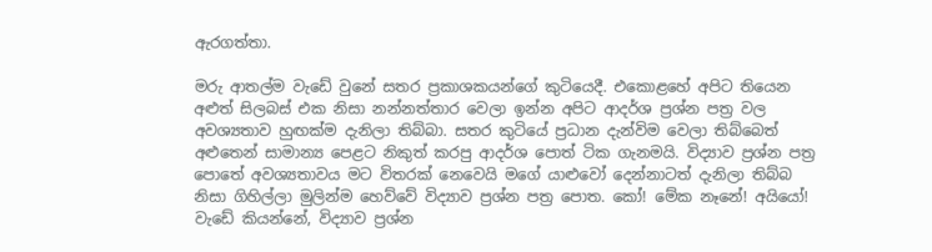ඇරගත්තා.

මරු ආතල්ම වැඩේ වුනේ සතර ප්‍රකාශකයන්ගේ කුටියෙදී. එකොළහේ අපිට තියෙන අළුත් සිලබස් එක නිසා නන්නත්තාර වෙලා ඉන්න අපිට ආදර්ශ ප්‍රශ්න පත්‍ර වල අවශ්‍යතාව හුඟක්ම දැනිලා තිබ්බා. සතර කුටියේ ප්‍රධාන දැන්විම වෙලා තිබ්බෙත් අළුතෙන් සාමාන්‍ය පෙළට නිකුත් කරපු ආදර්ශ පොත් ටික ගැනමයි. විද්‍යාව ප්‍රශ්න පත්‍ර පොතේ අවශ්‍යතාවය මට විතරක් නෙවෙයි මගේ යාළුවෝ දෙන්නාටත් දැනිලා තිබ්බ නිසා ගිහිල්ලා මුලින්ම හෙව්වේ විද්‍යාව ප්‍රශ්න පත්‍ර පොත. කෝ! මේක නෑනේ! අයියෝ! වැඩේ කියන්නේ, විද්‍යාව ‍ප්‍රශ්න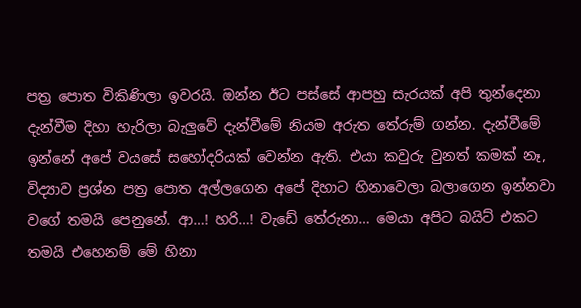පත්‍ර පොත විකිණිලා ඉවරයි. ඔන්න ඊට පස්සේ ආපහු සැරයක් අපි තුන්දෙනා දැන්වීම දිහා හැරිලා බැලුවේ දැන්වීමේ නියම අරුත තේරුම් ගන්න. දැන්වීමේ ඉන්නේ අපේ වයසේ සහෝදරියක් වෙන්න ඇති. එයා කවුරු වුනත් කමක් නෑ, විද්‍යාව ප්‍රශ්න පත්‍ර පොත අල්ලගෙන අපේ දිහාට හිනාවෙලා බලාගෙන ඉන්නවා වගේ තමයි පෙනුනේ. ආ…! හරි…! වැඩේ තේරුනා… මෙයා අපිට බයිට් එකට තමයි එහෙනම් මේ හිනා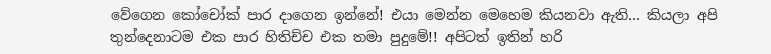වේගෙන කෝචෝක් පාර දාගෙන ඉන්නේ! එයා මෙන්න මෙහෙම කියනවා ඇති… කියලා අපි තුන්දෙනාටම එක පාර හිතිච්ච එක තමා පුදුමේ!! අපිටත් ඉතින් හරි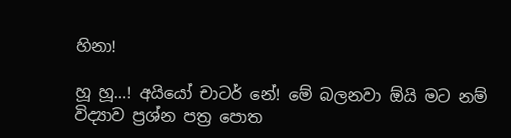හිනා!

හූ හූ…! අයියෝ චාටර් ‍නේ! මේ බලනවා ඕයි මට නම් විද්‍යාව ප්‍රශ්න පත්‍ර පොත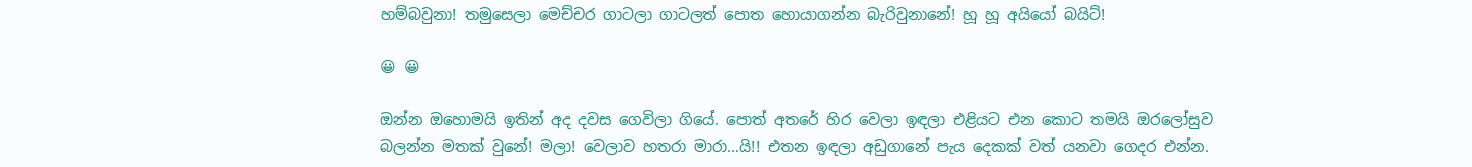හම්බවුනා! තමුසෙලා මෙච්චර ගාටලා ගාටලත් පොත හොයාගන්න බැරිවුනානේ! හූ හූ අයියෝ බයිට්!

😀 😀

ඔන්න ඔහොමයි ඉතින් අද දවස ගෙවිලා ගියේ. පොත් අතරේ හිර වෙලා ඉඳලා එළියට ‍එන කොට තමයි ඔරලෝසුව බලන්න මතක් වුනේ! මලා! වෙලාව හතරා මාරා…යි!! එතන ඉඳලා අඩුගානේ පැය දෙකක් වත් යනවා ගෙදර එන්න.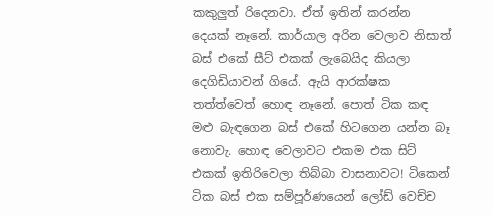කකුලුත් රිදෙනවා. ඒත් ඉතින් කරන්න දෙයක් නෑනේ. කාර්යාල අරින වෙලාව නිසාත් බස් එකේ සීට් එකක් ලැබෙයිද කියලා දෙගිඩියාවන් ගියේ. ඇයි ආරක්ෂක තත්ත්වෙත් හොඳ නෑනේ. පොත් ටික කඳ මළු බැඳගෙන බස් එකේ හිටගෙන යන්න ‍බෑ නොවැ. හොඳ වෙලාවට එකම එක සිට් එකක් ඉතිරිවෙලා තිබ්බා වාසනාවට! ටිකෙන් ටික බස් එක සම්පූර්ණයෙන් ලෝඩ් වෙච්ච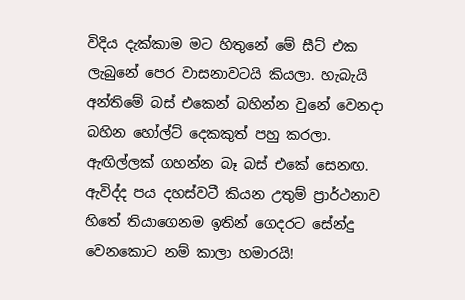විදිය දැක්කාම මට හිතුනේ මේ සීට් එක ලැබුනේ පෙර වාසනාවටයි කියලා. හැබැයි අන්තිමේ බස් එකෙන් බහින්න වුනේ වෙනදා බහින හෝල්ට් දෙකකුත් පහු කරලා. ඇඟිල්ලක් ගහන්න බෑ බස් එකේ සෙනඟ. ඇවිද්ද පය දහස්වටී කියන උතුම් ප්‍රාර්ථනාව හිතේ තියාගෙනම ඉතින් ගෙදරට සේන්දු වෙනකො‍ට නම් කාලා හමාරයි!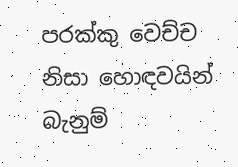පරක්කු වෙච්ච නිසා හොඳවයින් බැනුම්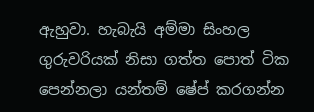ඇහුවා. හැබැයි අම්මා සිංහල ගුරුවරියක් නිසා ගත්ත පොත් ටික පෙන්නලා යන්තම් ෂේප් කරගන්න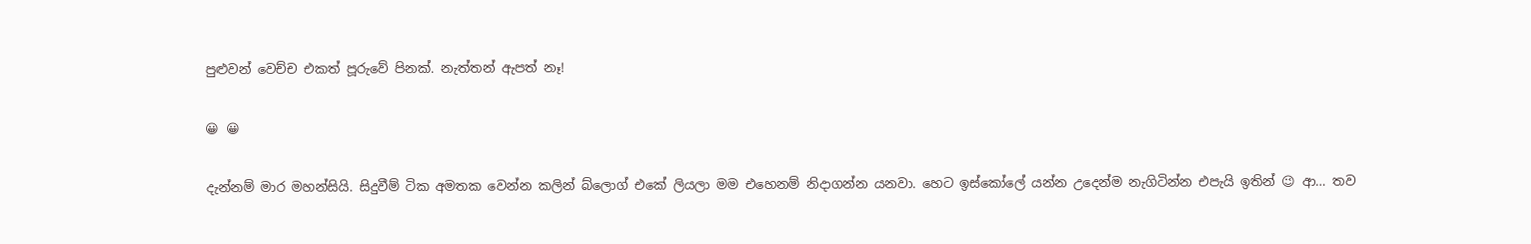පුළුවන් වෙච්ච එකත් පූරුවේ පිනක්. නැත්තන් ඇපත් නෑ!

😀 😀

දැන්නම් මාර මහන්සියි. සිදුවීම් ටික අමතක වෙන්න කලින් බ්ලොග් ‍එකේ ලියලා මම එහෙනම් නිදාගන්න යනවා. හෙට ඉස්කෝලේ යන්න උදෙන්ම නැගිටින්න එපැයි ඉතින් 😉 ආ… තව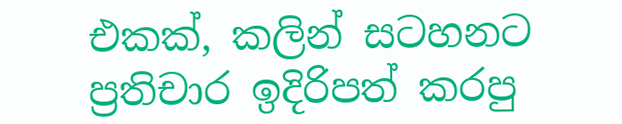එකක්, කලින් සටහනට ප්‍රතිචාර ඉදිරිපත් කරපු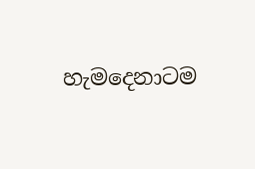හැමදෙනාටම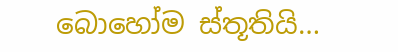බොහෝම ස්තූතියි…